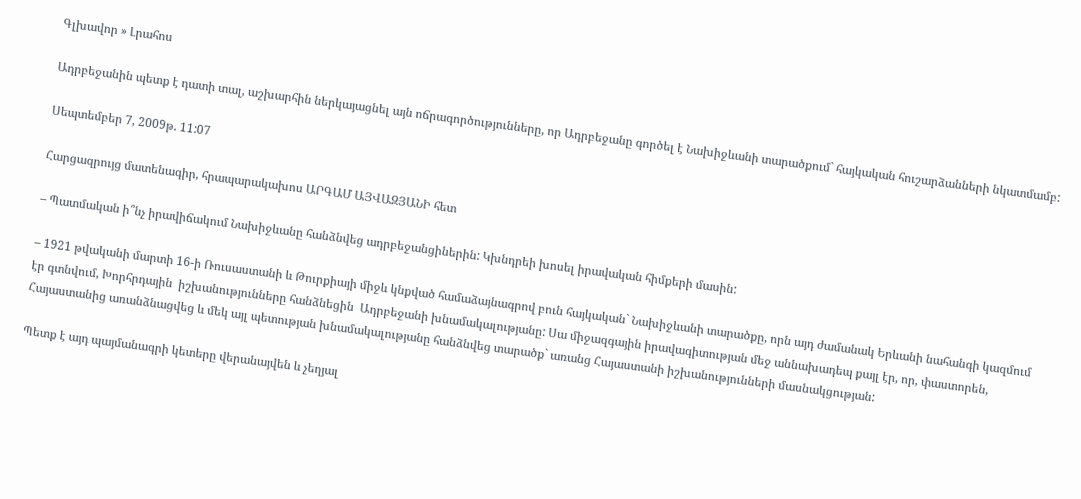Գլխավոր » Լրահոս

Ադրբեջանին պետք է դատի տալ, աշխարհին ներկայացնել այն ոճրագործությունները, որ Ադրբեջանը գործել է Նախիջևանի տարածքում` հայկական հուշարձանների նկատմամբ:

Սեպտեմբեր 7, 2009թ. 11:07

Հարցազրույց մատենագիր, հրապարակախոս ԱՐԳԱՄ ԱՅՎԱԶՅԱՆԻ հետ

– Պատմական ի՞նչ իրավիճակում Նախիջևանը հանձնվեց ադրբեջանցիներին: Կխնդրեի խոսել իրավական հիմքերի մասին:

– 1921 թվականի մարտի 16-ի Ռուսաստանի և Թուրքիայի միջև կնքված համաձայնագրով բուն հայկական` Նախիջևանի տարածքը, որն այդ ժամանակ Երևանի նահանգի կազմում էր գտնվում, Խորհրդային  իշխանությունները հանձնեցին  Ադրբեջանի խնամակալությանը: Սա միջազգային իրավագիտության մեջ աննախադեպ քայլ էր, որ, փաստորեն, Հայաստանից առանձնացվեց և մեկ այլ պետության խնամակալությանը հանձնվեց տարածք` առանց Հայաստանի իշխանությունների մասնակցության:

Պետք է այդ պայմանագրի կետերը վերանայվեն և չեղյալ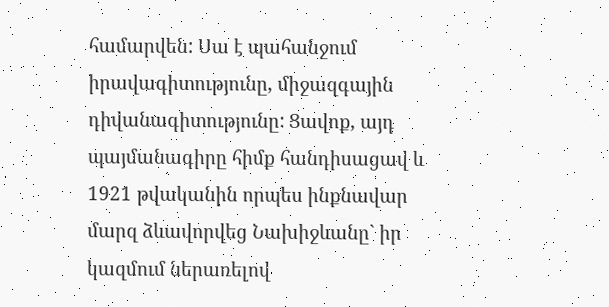համարվեն: Սա է պահանջում իրավագիտությունը, միջազգային դիվանագիտությունը: Ցավոք, այդ պայմանագիրը հիմք հանդիսացավ և 1921 թվականին որպես ինքնավար մարզ ձևավորվեց Նախիջևանը` իր կազմում ներառելով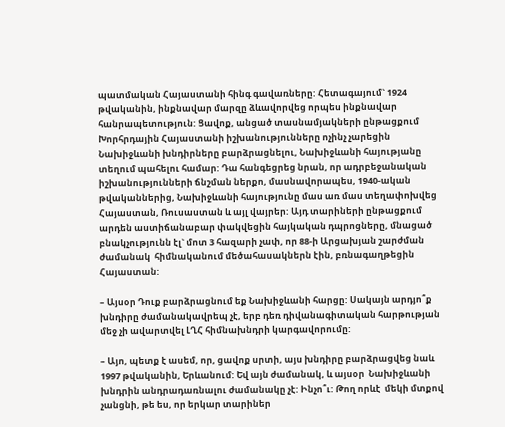պատմական Հայաստանի հինգ գավառները: Հետագայում` 1924 թվականին, ինքնավար մարզը ձևավորվեց որպես ինքնավար հանրապետություն: Ցավոք, անցած տասնամյակների ընթացքում Խորհրդային Հայաստանի իշխանությունները ոչինչ չարեցին Նախիջևանի խնդիրները բարձրացնելու, Նախիջևանի հայությանը տեղում պահելու համար: Դա հանգեցրեց նրան, որ ադրբեջանական իշխանությունների ճնշման ներքո, մասնավորապես, 1940-ական թվականներից, Նախիջևանի հայությունը մաս առ մաս տեղափոխվեց Հայաստան, Ռուսաստան և այլ վայրեր: Այդ տարիների ընթացքում արդեն աստիճանաբար փակվեցին հայկական դպրոցները, մնացած բնակչությունն էլ` մոտ 3 հազարի չափ, որ 88-ի Արցախյան շարժման ժամանակ  հիմնականում մեծահասակներն էին, բռնագաղթեցին Հայաստան:

– Այսօր Դուք բարձրացնում եք Նախիջևանի հարցը: Սակայն արդյո՞ք խնդիրը ժամանակավրեպ չէ, երբ դեռ դիվանագիտական հարթության մեջ չի ավարտվել ԼՂՀ հիմնախնդրի կարգավորումը:

– Այո, պետք է ասեմ, որ, ցավոք սրտի, այս խնդիրը բարձրացվեց նաև 1997 թվականին, Երևանում: Եվ այն ժամանակ, և այսօր  Նախիջևանի խնդրին անդրադառնալու ժամանակը չէ: Ինչո՞ւ: Թող որևէ  մեկի մտքով չանցնի, թե ես, որ երկար տարիներ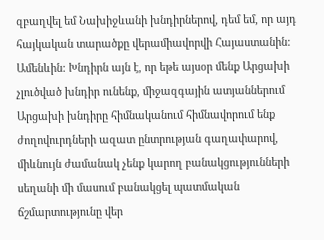զբաղվել եմ Նախիջևանի խնդիրներով, դեմ եմ, որ այդ հայկական տարածքը վերամիավորվի Հայաստանին: Ամենևին: Խնդիրն այն է, որ եթե այսօր մենք Արցախի չլուծված խնդիր ունենք, միջազգային ատյաններում Արցախի խնդիրը հիմնականում հիմնավորում ենք ժողովուրդների ազատ ընտրության գաղափարով, միևնույն ժամանակ չենք կարող բանակցությունների սեղանի մի մասում բանակցել պատմական ճշմարտությունը վեր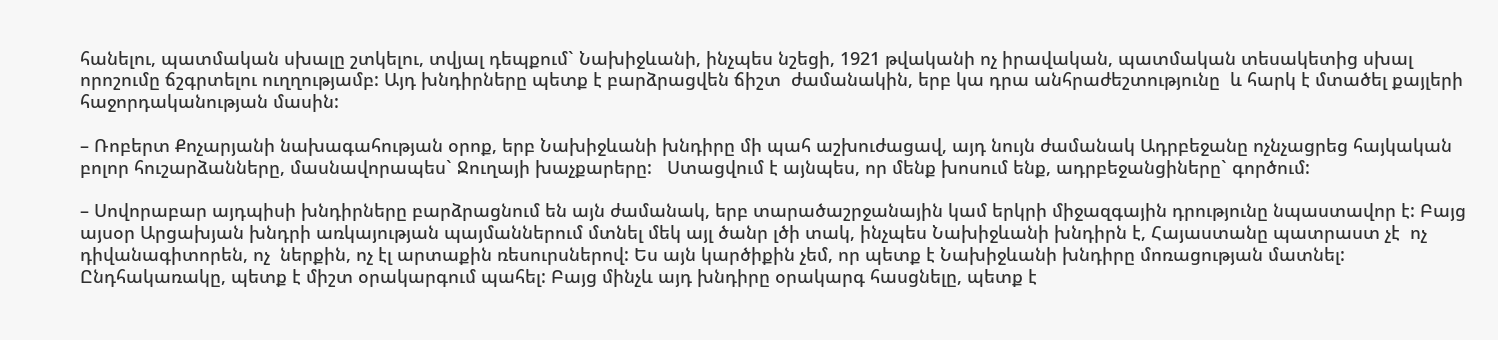հանելու, պատմական սխալը շտկելու, տվյալ դեպքում` Նախիջևանի, ինչպես նշեցի, 1921 թվականի ոչ իրավական, պատմական տեսակետից սխալ որոշումը ճշգրտելու ուղղությամբ: Այդ խնդիրները պետք է բարձրացվեն ճիշտ  ժամանակին, երբ կա դրա անհրաժեշտությունը  և հարկ է մտածել քայլերի հաջորդականության մասին:

– Ռոբերտ Քոչարյանի նախագահության օրոք, երբ Նախիջևանի խնդիրը մի պահ աշխուժացավ, այդ նույն ժամանակ Ադրբեջանը ոչնչացրեց հայկական բոլոր հուշարձանները, մասնավորապես` Ջուղայի խաչքարերը:   Ստացվում է այնպես, որ մենք խոսում ենք, ադրբեջանցիները` գործում:

– Սովորաբար այդպիսի խնդիրները բարձրացնում են այն ժամանակ, երբ տարածաշրջանային կամ երկրի միջազգային դրությունը նպաստավոր է: Բայց այսօր Արցախյան խնդրի առկայության պայմաններում մտնել մեկ այլ ծանր լծի տակ, ինչպես Նախիջևանի խնդիրն է, Հայաստանը պատրաստ չէ  ոչ դիվանագիտորեն, ոչ  ներքին, ոչ էլ արտաքին ռեսուրսներով: Ես այն կարծիքին չեմ, որ պետք է Նախիջևանի խնդիրը մոռացության մատնել: Ընդհակառակը, պետք է միշտ օրակարգում պահել: Բայց մինչև այդ խնդիրը օրակարգ հասցնելը, պետք է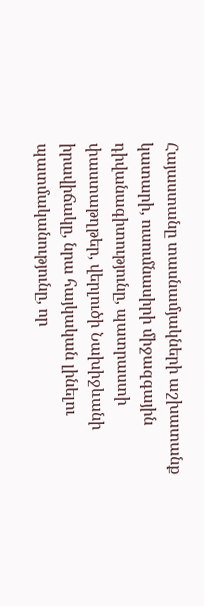Հայաստանը տասնամյակների աշխատանք կատարի, ուսումնասիրի միջազգային դիվանագիտությունը, պատրաստի փաստաթղթեր, վերլուծի Նախիջևանի իրավիճակը, նրա հայկական լինելու պատմականությունը, որ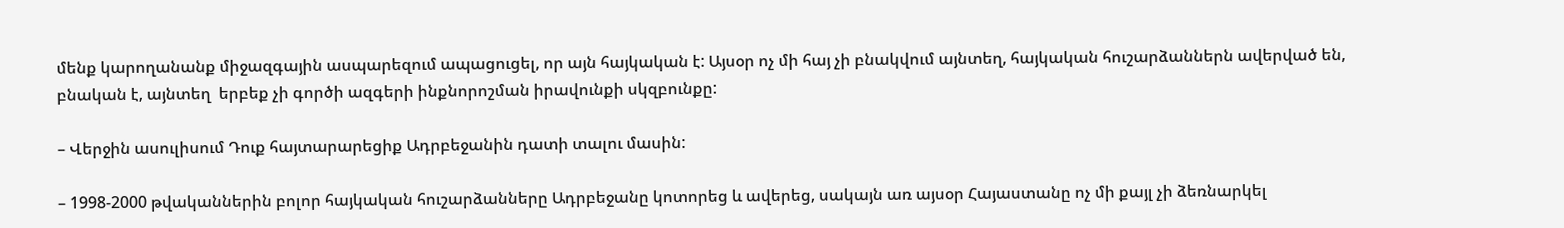մենք կարողանանք միջազգային ասպարեզում ապացուցել, որ այն հայկական է: Այսօր ոչ մի հայ չի բնակվում այնտեղ, հայկական հուշարձաններն ավերված են, բնական է, այնտեղ  երբեք չի գործի ազգերի ինքնորոշման իրավունքի սկզբունքը:

– Վերջին ասուլիսում Դուք հայտարարեցիք Ադրբեջանին դատի տալու մասին:

– 1998-2000 թվականներին բոլոր հայկական հուշարձանները Ադրբեջանը կոտորեց և ավերեց, սակայն առ այսօր Հայաստանը ոչ մի քայլ չի ձեռնարկել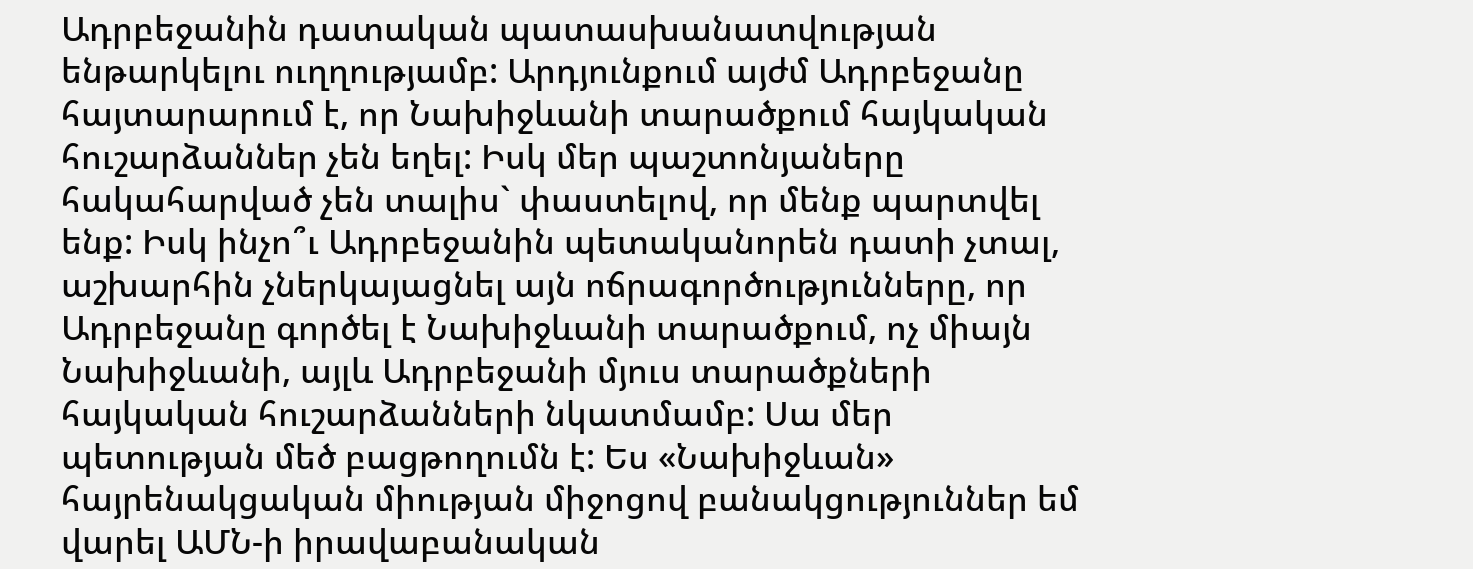Ադրբեջանին դատական պատասխանատվության ենթարկելու ուղղությամբ: Արդյունքում այժմ Ադրբեջանը հայտարարում է, որ Նախիջևանի տարածքում հայկական հուշարձաններ չեն եղել: Իսկ մեր պաշտոնյաները հակահարված չեն տալիս` փաստելով, որ մենք պարտվել ենք: Իսկ ինչո՞ւ Ադրբեջանին պետականորեն դատի չտալ, աշխարհին չներկայացնել այն ոճրագործությունները, որ Ադրբեջանը գործել է Նախիջևանի տարածքում, ոչ միայն Նախիջևանի, այլև Ադրբեջանի մյուս տարածքների հայկական հուշարձանների նկատմամբ: Սա մեր պետության մեծ բացթողումն է: Ես «Նախիջևան» հայրենակցական միության միջոցով բանակցություններ եմ վարել ԱՄՆ-ի իրավաբանական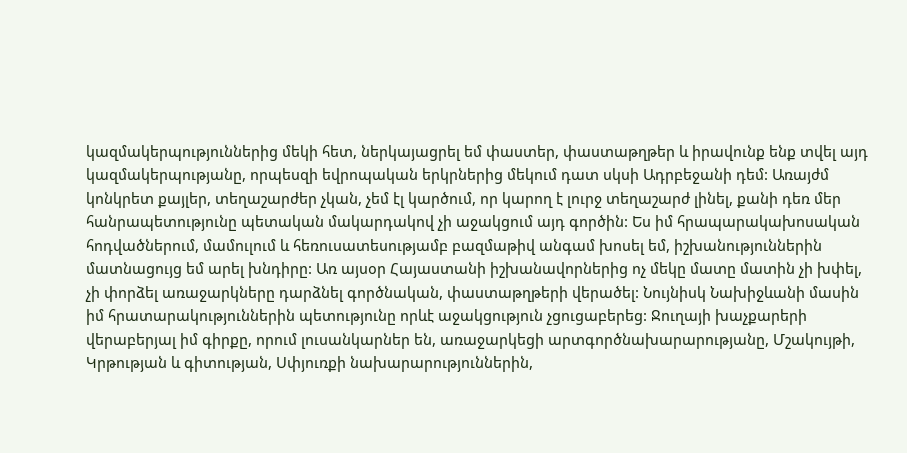կազմակերպություններից մեկի հետ, ներկայացրել եմ փաստեր, փաստաթղթեր և իրավունք ենք տվել այդ կազմակերպությանը, որպեսզի եվրոպական երկրներից մեկում դատ սկսի Ադրբեջանի դեմ: Առայժմ կոնկրետ քայլեր, տեղաշարժեր չկան, չեմ էլ կարծում, որ կարող է լուրջ տեղաշարժ լինել, քանի դեռ մեր հանրապետությունը պետական մակարդակով չի աջակցում այդ գործին: Ես իմ հրապարակախոսական հոդվածներում, մամուլում և հեռուսատեսությամբ բազմաթիվ անգամ խոսել եմ, իշխանություններին մատնացույց եմ արել խնդիրը: Առ այսօր Հայաստանի իշխանավորներից ոչ մեկը մատը մատին չի խփել, չի փորձել առաջարկները դարձնել գործնական, փաստաթղթերի վերածել: Նույնիսկ Նախիջևանի մասին իմ հրատարակություններին պետությունը որևէ աջակցություն չցուցաբերեց: Ջուղայի խաչքարերի վերաբերյալ իմ գիրքը, որում լուսանկարներ են, առաջարկեցի արտգործնախարարությանը, Մշակույթի, Կրթության և գիտության, Սփյուռքի նախարարություններին,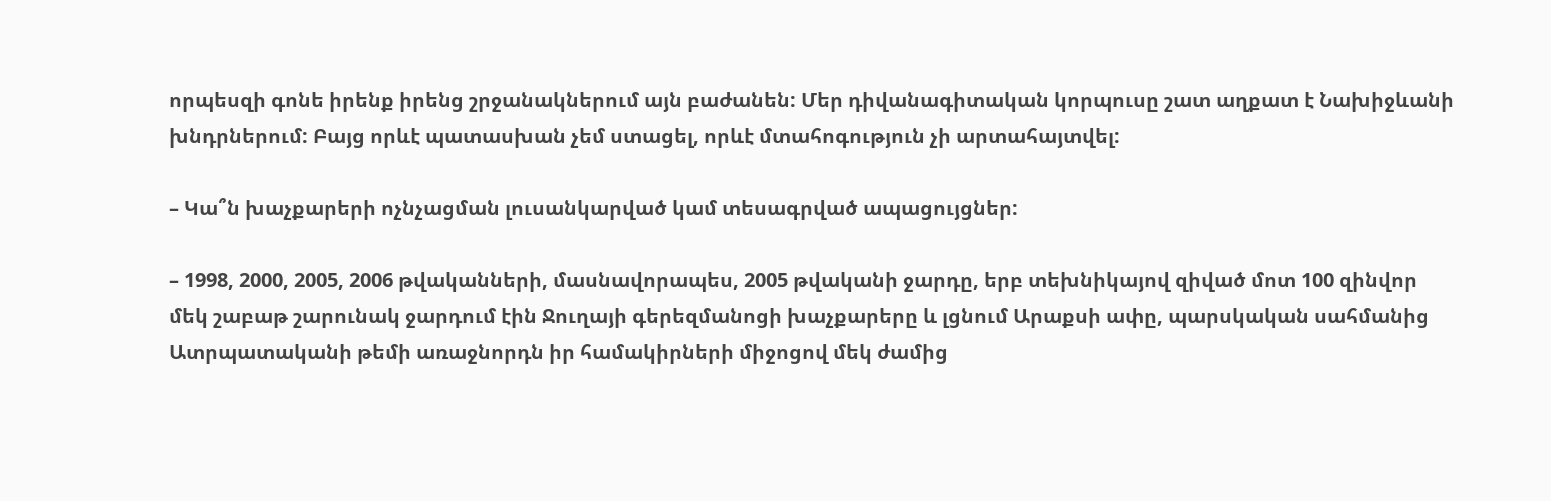որպեսզի գոնե իրենք իրենց շրջանակներում այն բաժանեն: Մեր դիվանագիտական կորպուսը շատ աղքատ է Նախիջևանի խնդրներում: Բայց որևէ պատասխան չեմ ստացել, որևէ մտահոգություն չի արտահայտվել:

– Կա՞ն խաչքարերի ոչնչացման լուսանկարված կամ տեսագրված ապացույցներ:

– 1998, 2000, 2005, 2006 թվականների, մասնավորապես, 2005 թվականի ջարդը, երբ տեխնիկայով զիված մոտ 100 զինվոր մեկ շաբաթ շարունակ ջարդում էին Ջուղայի գերեզմանոցի խաչքարերը և լցնում Արաքսի ափը, պարսկական սահմանից Ատրպատականի թեմի առաջնորդն իր համակիրների միջոցով մեկ ժամից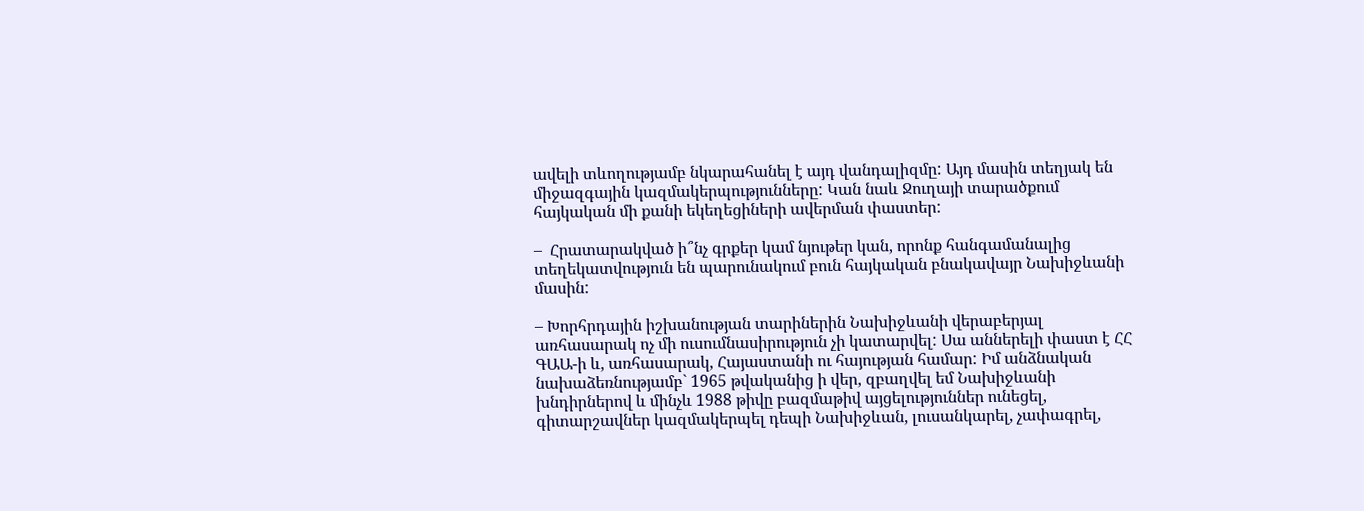ավելի տևողությամբ նկարահանել է այդ վանդալիզմը: Այդ մասին տեղյակ են միջազգային կազմակերպությունները: Կան նաև Ջուղայի տարածքում  հայկական մի քանի եկեղեցիների ավերման փաստեր:

–  Հրատարակված ի՞նչ գրքեր կամ նյութեր կան, որոնք հանգամանալից տեղեկատվություն են պարունակում բուն հայկական բնակավայր Նախիջևանի մասին:

– Խորհրդային իշխանության տարիներին Նախիջևանի վերաբերյալ առհասարակ ոչ մի ուսումնասիրություն չի կատարվել: Սա աններելի փաստ է ՀՀ ԳԱԱ-ի և, առհասարակ, Հայաստանի ու հայության համար: Իմ անձնական նախաձեռնությամբ` 1965 թվականից ի վեր, զբաղվել եմ Նախիջևանի խնդիրներով և մինչև 1988 թիվը բազմաթիվ այցելություններ ունեցել, գիտարշավներ կազմակերպել դեպի Նախիջևան, լուսանկարել, չափագրել,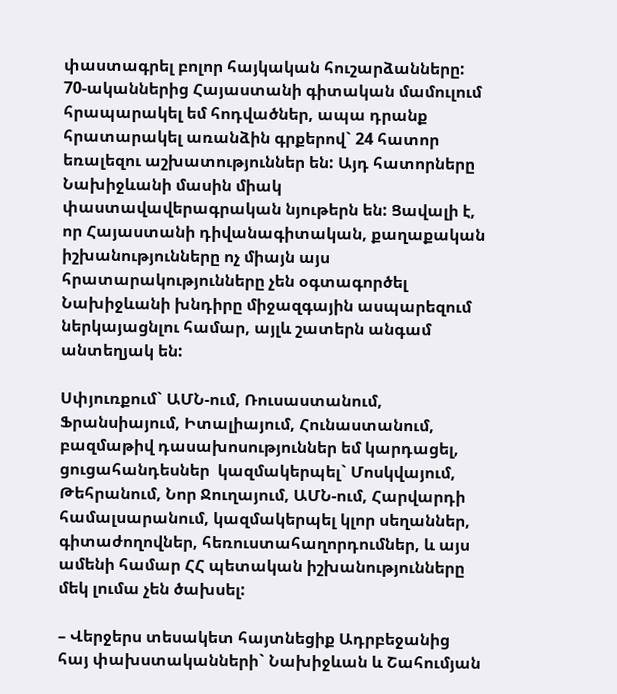փաստագրել բոլոր հայկական հուշարձանները: 70-ականներից Հայաստանի գիտական մամուլում հրապարակել եմ հոդվածներ, ապա դրանք հրատարակել առանձին գրքերով` 24 հատոր եռալեզու աշխատություններ են: Այդ հատորները Նախիջևանի մասին միակ փաստավավերագրական նյութերն են: Ցավալի է, որ Հայաստանի դիվանագիտական, քաղաքական իշխանությունները ոչ միայն այս հրատարակությունները չեն օգտագործել Նախիջևանի խնդիրը միջազգային ասպարեզում ներկայացնլու համար, այլև շատերն անգամ անտեղյակ են:

Սփյուռքում` ԱՄՆ-ում, Ռուսաստանում, Ֆրանսիայում, Իտալիայում, Հունաստանում, բազմաթիվ դասախոսություններ եմ կարդացել, ցուցահանդեսներ  կազմակերպել` Մոսկվայում, Թեհրանում, Նոր Ջուղայում, ԱՄՆ-ում, Հարվարդի համալսարանում, կազմակերպել կլոր սեղաններ, գիտաժողովներ, հեռուստահաղորդումներ, և այս ամենի համար ՀՀ պետական իշխանությունները մեկ լումա չեն ծախսել:

– Վերջերս տեսակետ հայտնեցիք Ադրբեջանից հայ փախստականների` Նախիջևան և Շահումյան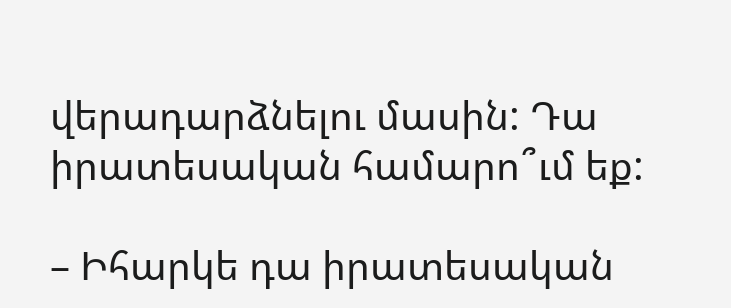վերադարձնելու մասին: Դա իրատեսական համարո՞ւմ եք:

– Իհարկե դա իրատեսական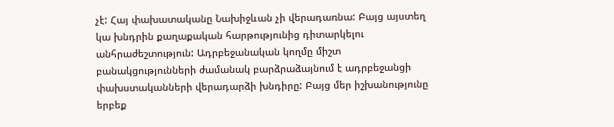չէ: Հայ փախատականը Նախիջևան չի վերադառնա: Բայց այստեղ կա խնդրին քաղաքական հարթությունից դիտարկելու անհրաժեշտություն: Ադրբեջանական կողմը միշտ բանակցությունների ժամանակ բարձրաձայնում է ադրբեջանցի փախստականների վերադարձի խնդիրը: Բայց մեր իշխանությունը երբեք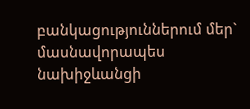բանկացություններում մեր` մասնավորապես  նախիջևանցի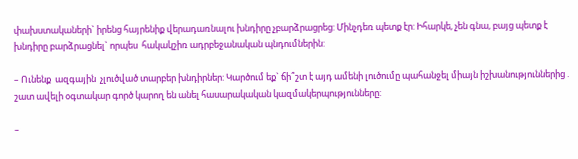փախստակաների` իրենց հայրենիք վերադառնալու խնդիրը չբարձրացրեց: Մինչդեռ պետք էր: Իհարկե, չեն գնա, բայց պետք է խնդիրը բարձրացնել` որպես  հակակշիռ ադրբեջանական պնդումներին:

– Ունենք  ազգային  չլուծված տարբեր խնդիրներ: Կարծում եք` ճի՞շտ է այդ ամենի լուծումը պահանջել միայն իշխանություններից . շատ ավելի օգտակար գործ կարող են անել հասարակական կազմակերպությունները:

–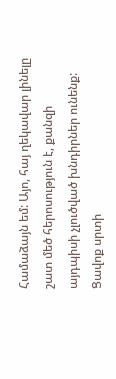Համաձայն եմ: Այո, հայ ղեկավար լինելը շատ մեծ հերոսություն է, քանզի այդպիսի չլուծված խնդիրներ ունենք:   Ցավոք սրտի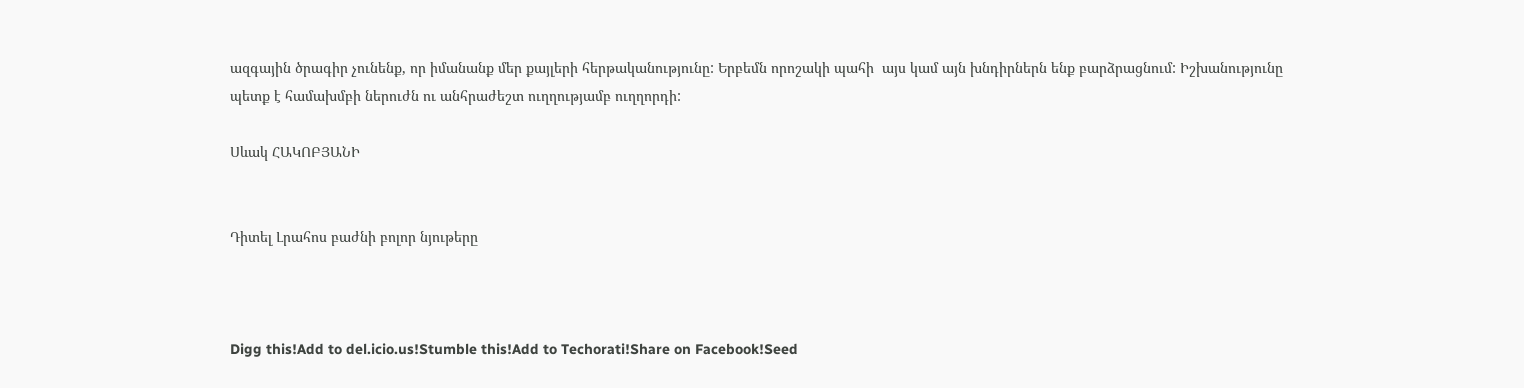ազգային ծրագիր չունենք, որ իմանանք մեր քայլերի հերթականությունը: Երբեմն որոշակի պահի  այս կամ այն խնդիրներն ենք բարձրացնում: Իշխանությունը պետք է համախմբի ներուժն ու անհրաժեշտ ուղղությամբ ուղղորդի:

Սևակ ՀԱԿՈԲՅԱՆԻ


Դիտել Լրահոս բաժնի բոլոր նյութերը



Digg this!Add to del.icio.us!Stumble this!Add to Techorati!Share on Facebook!Seed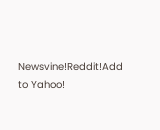Newsvine!Reddit!Add to Yahoo!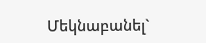Մեկնաբանել`